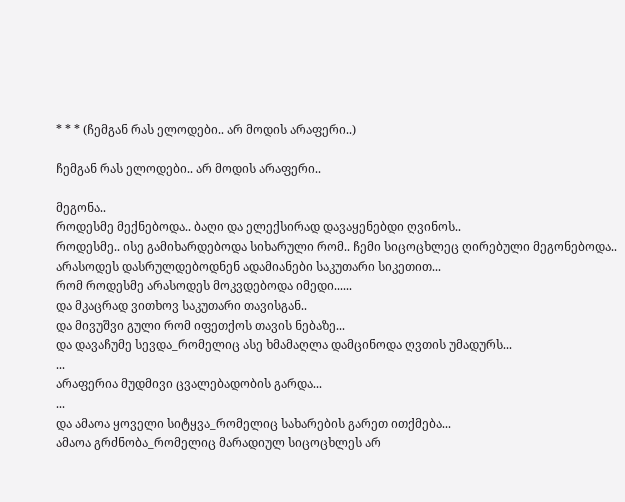* * * (ჩემგან რას ელოდები.. არ მოდის არაფერი..)

ჩემგან რას ელოდები.. არ მოდის არაფერი..

მეგონა..
როდესმე მექნებოდა.. ბაღი და ელექსირად დავაყენებდი ღვინოს..
როდესმე.. ისე გამიხარდებოდა სიხარული რომ.. ჩემი სიცოცხლეც ღირებული მეგონებოდა..
არასოდეს დასრულდებოდნენ ადამიანები საკუთარი სიკეთით...
რომ როდესმე არასოდეს მოკვდებოდა იმედი......
და მკაცრად ვითხოვ საკუთარი თავისგან..
და მივუშვი გული რომ იფეთქოს თავის ნებაზე...
და დავაჩუმე სევდა_რომელიც ასე ხმამაღლა დამცინოდა ღვთის უმადურს...
...
არაფერია მუდმივი ცვალებადობის გარდა...
...
და ამაოა ყოველი სიტყვა_რომელიც სახარების გარეთ ითქმება...
ამაოა გრძნობა_რომელიც მარადიულ სიცოცხლეს არ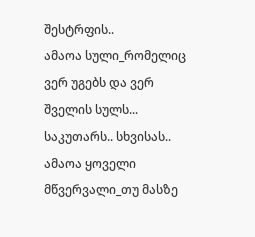შესტრფის..
ამაოა სული_რომელიც ვერ უგებს და ვერ შველის სულს... საკუთარს.. სხვისას..
ამაოა ყოველი მწვერვალი_თუ მასზე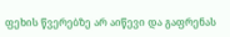ფეხის წვერებზე არ აიწევი და გაფრენას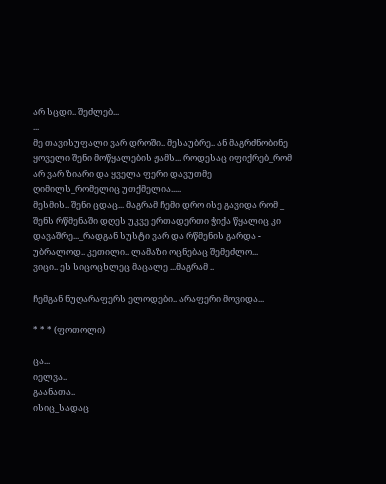არ სცდი.. შეძლებ...
...
მე თავისუფალი ვარ დროში.. მესაუბრე.. ან მაგრძნობინე ყოველი შენი მოწყალების ჟამს... როდესაც იფიქრებ_რომ არ ვარ ზიარი და ყველა ფერი დავუთმე ღიმილს_რომელიც უთქმელია.....
მესმის.. შენი ცდაც... მაგრამ ჩემი დრო ისე გავიდა რომ _ შენს რწმენაში დღეს უკვე ერთადერთი ჭიქა წყალიც კი დავაშრე..._რადგან სუსტი ვარ და რწმენის გარდა - უბრალოდ.. კეთილი.. ლამაზი ოცნებაც შემეძლო...
ვიცი.. ეს სიცოცხლეც მაცალე ...მაგრამ ..

ჩემგან ნუღარაფერს ელოდები.. არაფერი მოვიდა...

* * * (ფოთოლი)

ცა...
იელვა..
გაანათა..
ისიც_სადაც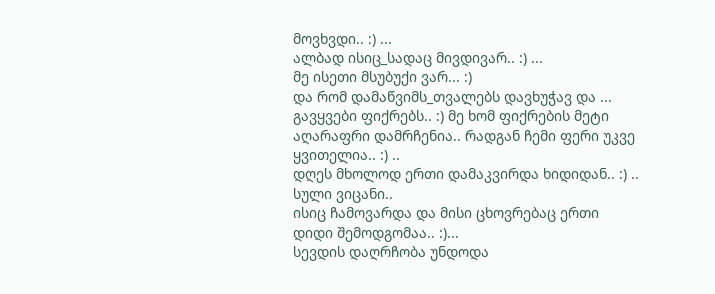მოვხვდი.. :) ...
ალბად ისიც_სადაც მივდივარ.. :) ...
მე ისეთი მსუბუქი ვარ... :)
და რომ დამაწვიმს_თვალებს დავხუჭავ და ... გავყვები ფიქრებს.. :) მე ხომ ფიქრების მეტი აღარაფრი დამრჩენია.. რადგან ჩემი ფერი უკვე ყვითელია.. :) ..
დღეს მხოლოდ ერთი დამაკვირდა ხიდიდან.. :) ..
სული ვიცანი..
ისიც ჩამოვარდა და მისი ცხოვრებაც ერთი დიდი შემოდგომაა.. :)...
სევდის დაღრჩობა უნდოდა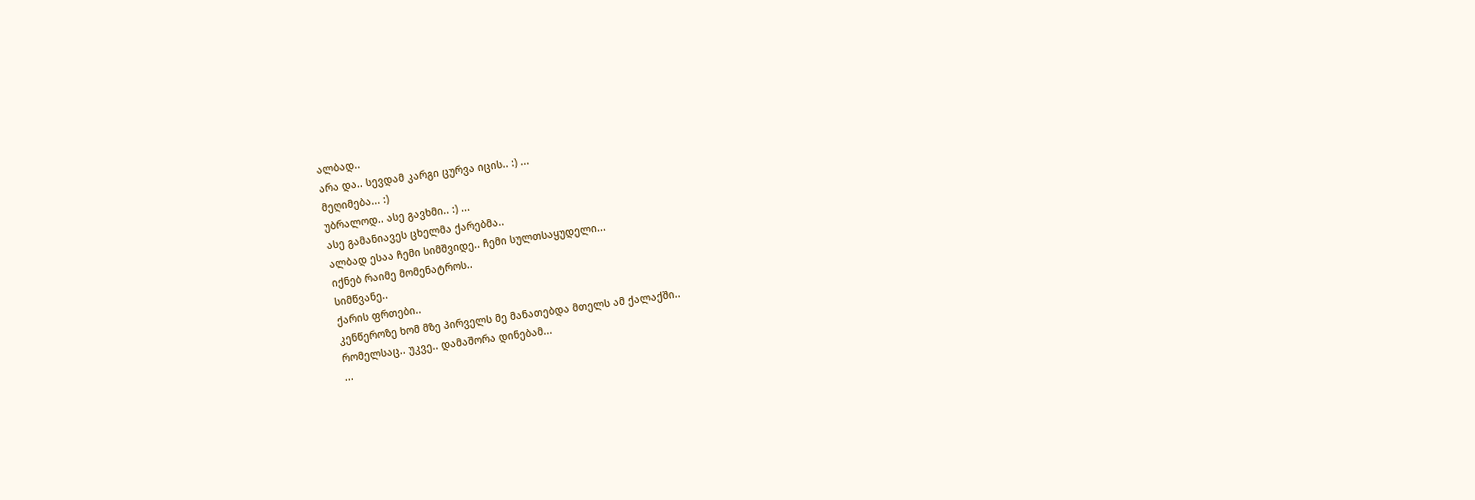ალბად..
არა და.. სევდამ კარგი ცურვა იცის.. :) ...
მეღიმება... :)
უბრალოდ.. ასე გავხმი.. :) ...
ასე გამანიავეს ცხელმა ქარებმა..
ალბად ესაა ჩემი სიმშვიდე.. ჩემი სულთსაყუდელი...
იქნებ რაიმე მომენატროს..
სიმწვანე..
ქარის ფრთები..
კენწეროზე ხომ მზე პირველს მე მანათებდა მთელს ამ ქალაქში..
რომელსაც.. უკვე.. დამაშორა დინებამ...
...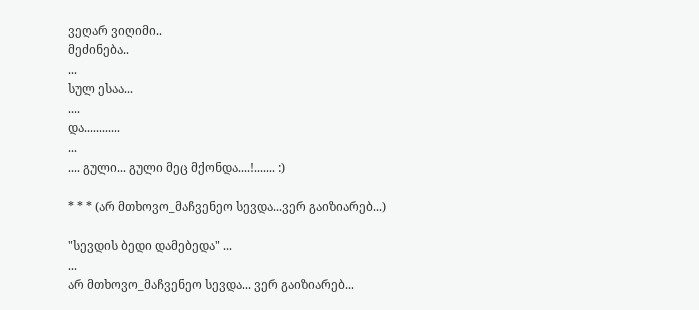ვეღარ ვიღიმი..
მეძინება..
...
სულ ესაა...
....
და............
...
.... გული... გული მეც მქონდა....!....... :)

* * * (არ მთხოვო_მაჩვენეო სევდა...ვერ გაიზიარებ...)

"სევდის ბედი დამებედა" ...
...
არ მთხოვო_მაჩვენეო სევდა... ვერ გაიზიარებ...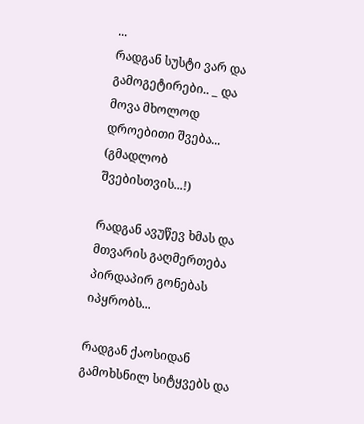...
რადგან სუსტი ვარ და გამოგეტირები.. _ და მოვა მხოლოდ დროებითი შვება... (გმადლობ შვებისთვის...!)

რადგან ავუწევ ხმას და მთვარის გაღმერთება პირდაპირ გონებას იპყრობს...

რადგან ქაოსიდან გამოხსნილ სიტყვებს და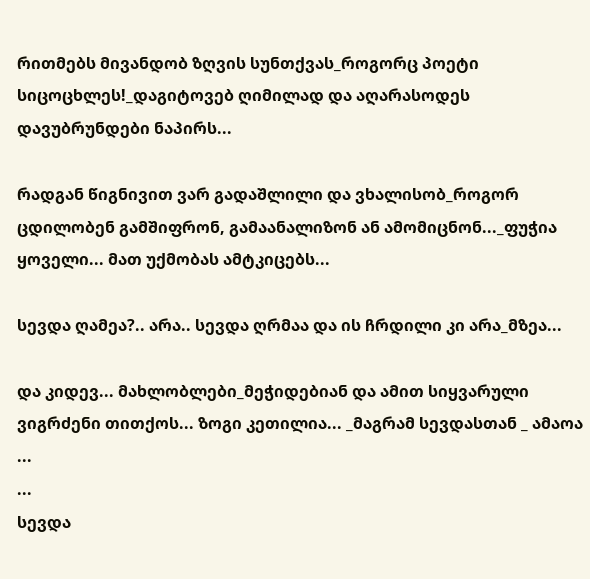რითმებს მივანდობ ზღვის სუნთქვას_როგორც პოეტი სიცოცხლეს!_დაგიტოვებ ღიმილად და აღარასოდეს დავუბრუნდები ნაპირს...

რადგან წიგნივით ვარ გადაშლილი და ვხალისობ_როგორ ცდილობენ გამშიფრონ, გამაანალიზონ ან ამომიცნონ..._ფუჭია ყოველი... მათ უქმობას ამტკიცებს...

სევდა ღამეა?.. არა.. სევდა ღრმაა და ის ჩრდილი კი არა_მზეა...

და კიდევ... მახლობლები_მეჭიდებიან და ამით სიყვარული ვიგრძენი თითქოს... ზოგი კეთილია... _მაგრამ სევდასთან _ ამაოა ...
...
სევდა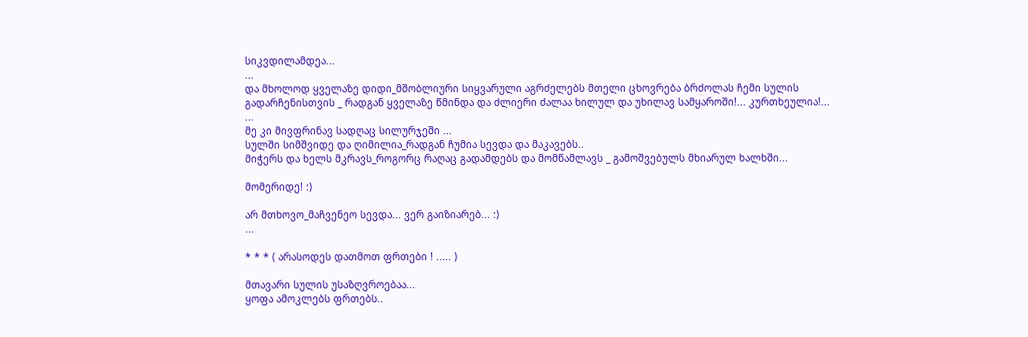სიკვდილამდეა...
...
და მხოლოდ ყველაზე დიდი_მშობლიური სიყვარული აგრძელებს მთელი ცხოვრება ბრძოლას ჩემი სულის გადარჩენისთვის _ რადგან ყველაზე წმინდა და ძლიერი ძალაა ხილულ და უხილავ სამყაროში!... კურთხეულია!...
...
მე კი მივფრინავ სადღაც სილურჯეში ...
სულში სიმშვიდე და ღიმილია_რადგან ჩუმია სევდა და მაკავებს..
მიჭერს და ხელს მკრავს_როგორც რაღაც გადამდებს და მომწამლავს _ გამოშვებულს მხიარულ ხალხში...

მომერიდე! :)

არ მთხოვო_მაჩვენეო სევდა... ვერ გაიზიარებ... :)
...

* * * ( არასოდეს დათმოთ ფრთები ! ..... )

მთავარი სულის უსაზღვროებაა...
ყოფა ამოკლებს ფრთებს..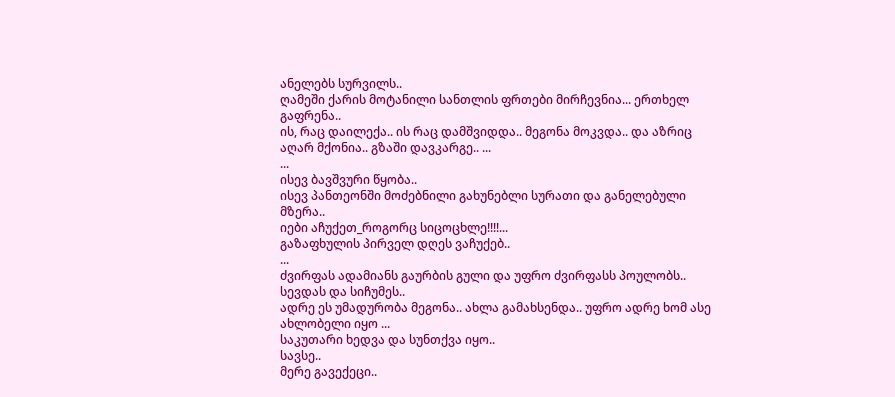ანელებს სურვილს..
ღამეში ქარის მოტანილი სანთლის ფრთები მირჩევნია... ერთხელ გაფრენა..
ის, რაც დაილექა.. ის რაც დამშვიდდა.. მეგონა მოკვდა.. და აზრიც აღარ მქონია.. გზაში დავკარგე.. ...
...
ისევ ბავშვური წყობა..
ისევ პანთეონში მოძებნილი გახუნებლი სურათი და განელებული მზერა..
იები აჩუქეთ_როგორც სიცოცხლე!!!!...
გაზაფხულის პირველ დღეს ვაჩუქებ..
...
ძვირფას ადამიანს გაურბის გული და უფრო ძვირფასს პოულობს..
სევდას და სიჩუმეს..
ადრე ეს უმადურობა მეგონა.. ახლა გამახსენდა.. უფრო ადრე ხომ ასე ახლობელი იყო ...
საკუთარი ხედვა და სუნთქვა იყო..
სავსე..
მერე გავექეცი..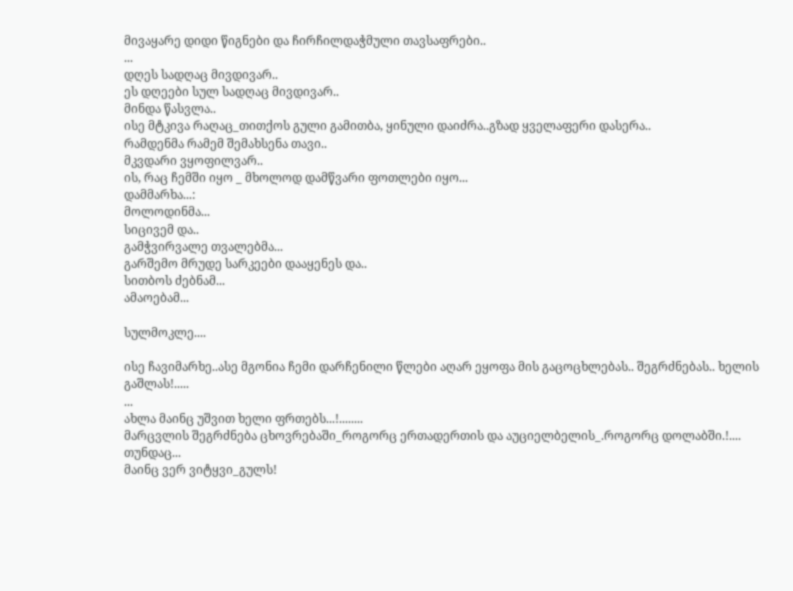მივაყარე დიდი წიგნები და ჩირჩილდაჭმული თავსაფრები..
...
დღეს სადღაც მივდივარ..
ეს დღეები სულ სადღაც მივდივარ..
მინდა წასვლა..
ისე მტკივა რაღაც_თითქოს გული გამითბა, ყინული დაიძრა..გზად ყველაფერი დასერა..
რამდენმა რამემ შემახსენა თავი..
მკვდარი ვყოფილვარ..
ის, რაც ჩემში იყო _ მხოლოდ დამწვარი ფოთლები იყო...
დამმარხა...:
მოლოდინმა...
სიცივემ და..
გამჭვირვალე თვალებმა...
გარშემო მრუდე სარკეები დააყენეს და..
სითბოს ძებნამ...
ამაოებამ...

სულმოკლე....

ისე ჩავიმარხე..ასე მგონია ჩემი დარჩენილი წლები აღარ ეყოფა მის გაცოცხლებას.. შეგრძნებას.. ხელის გაშლას!.....
...
ახლა მაინც უშვით ხელი ფრთებს...!........
მარცვლის შეგრძნება ცხოვრებაში_როგორც ერთადერთის და აუციელბელის_.როგორც დოლაბში.!....
თუნდაც...
მაინც ვერ ვიტყვი_გულს!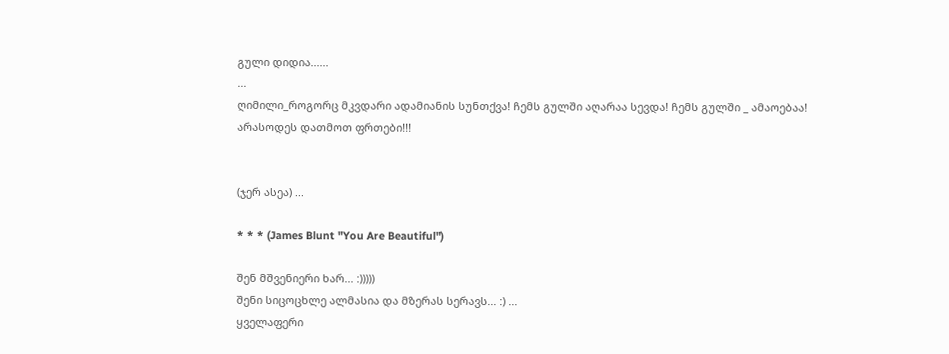გული დიდია......
...
ღიმილი_როგორც მკვდარი ადამიანის სუნთქვა! ჩემს გულში აღარაა სევდა! ჩემს გულში _ ამაოებაა!
არასოდეს დათმოთ ფრთები!!!


(ჯერ ასეა) ...

* * * (James Blunt "You Are Beautiful")

შენ მშვენიერი ხარ... :)))))
შენი სიცოცხლე ალმასია და მზერას სერავს... :) ...
ყველაფერი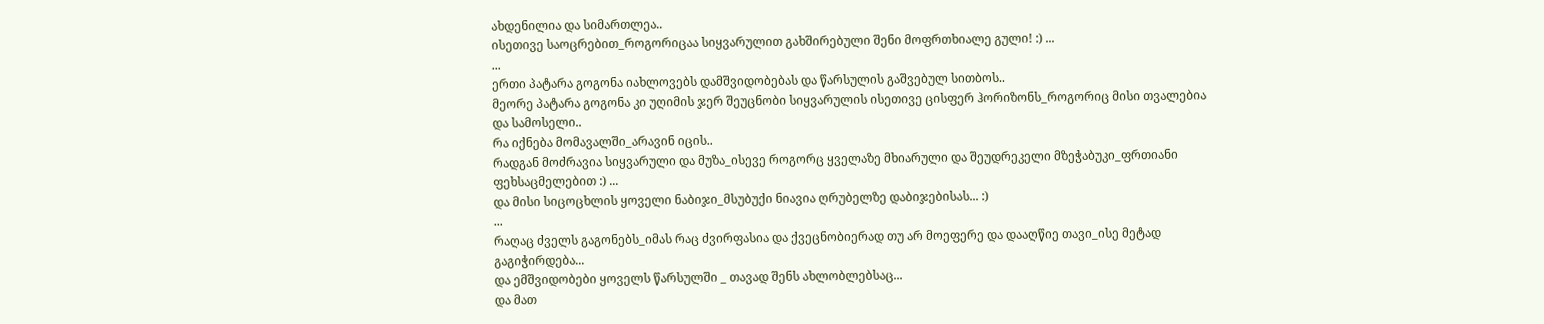ახდენილია და სიმართლეა..
ისეთივე საოცრებით_როგორიცაა სიყვარულით გახშირებული შენი მოფრთხიალე გული! :) ...
...
ერთი პატარა გოგონა იახლოვებს დამშვიდობებას და წარსულის გაშვებულ სითბოს..
მეორე პატარა გოგონა კი უღიმის ჯერ შეუცნობი სიყვარულის ისეთივე ცისფერ ჰორიზონს_როგორიც მისი თვალებია და სამოსელი..
რა იქნება მომავალში_არავინ იცის..
რადგან მოძრავია სიყვარული და მუზა_ისევე როგორც ყველაზე მხიარული და შეუდრეკელი მზეჭაბუკი_ფრთიანი ფეხსაცმელებით :) ...
და მისი სიცოცხლის ყოველი ნაბიჯი_მსუბუქი ნიავია ღრუბელზე დაბიჯებისას... :)
...
რაღაც ძველს გაგონებს_იმას რაც ძვირფასია და ქვეცნობიერად თუ არ მოეფერე და დააღწიე თავი_ისე მეტად გაგიჭირდება...
და ემშვიდობები ყოველს წარსულში _ თავად შენს ახლობლებსაც...
და მათ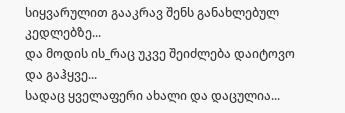სიყვარულით გააკრავ შენს განახლებულ კედლებზე...
და მოდის ის_რაც უკვე შეიძლება დაიტოვო და გაჰყვე...
სადაც ყველაფერი ახალი და დაცულია...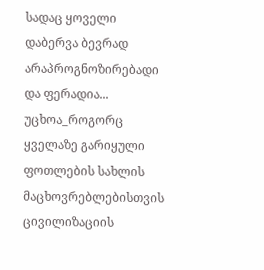სადაც ყოველი დაბერვა ბევრად არაპროგნოზირებადი და ფერადია...
უცხოა_როგორც ყველაზე გარიყული ფოთლების სახლის მაცხოვრებლებისთვის ცივილიზაციის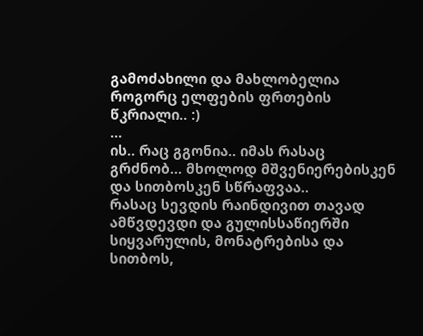გამოძახილი და მახლობელია როგორც ელფების ფრთების წკრიალი.. :)
...
ის.. რაც გგონია.. იმას რასაც გრძნობ... მხოლოდ მშვენიერებისკენ და სითბოსკენ სწრაფვაა..
რასაც სევდის რაინდივით თავად ამწვდევდი და გულისსაწიერში სიყვარულის, მონატრებისა და სითბოს,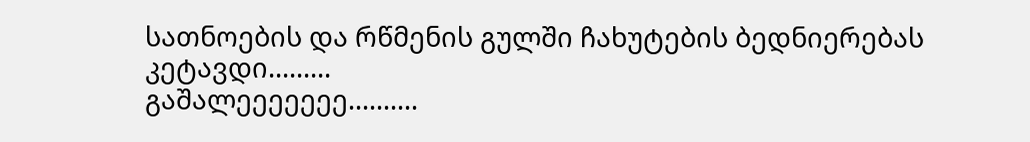სათნოების და რწმენის გულში ჩახუტების ბედნიერებას კეტავდი.........
გაშალეეეეეეე..........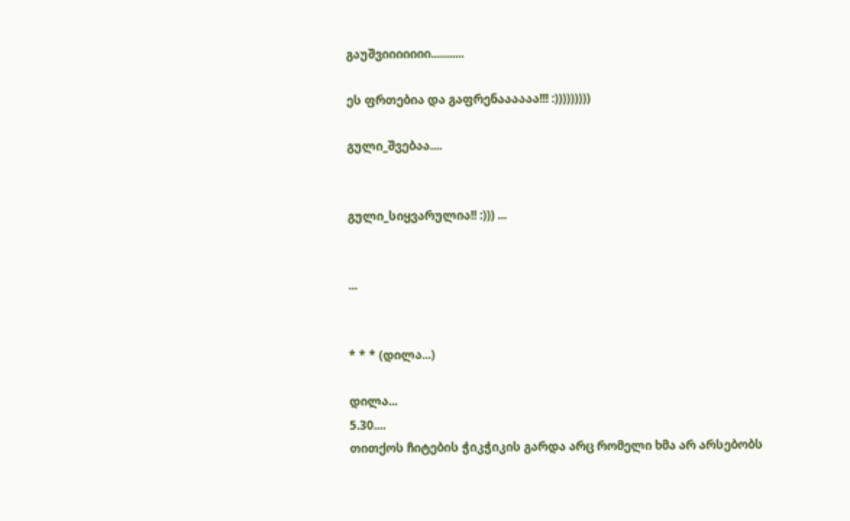გაუშვიიიიიიი...........

ეს ფრთებია და გაფრენაააააა!!! :)))))))))

გული_შვებაა....


გული_სიყვარულია!! :))) ...


...


* * * (დილა...)

დილა...
5.30....
თითქოს ჩიტების ჭიკჭიკის გარდა არც რომელი ხმა არ არსებობს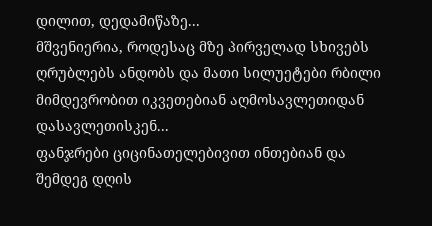დილით, დედამიწაზე...
მშვენიერია, როდესაც მზე პირველად სხივებს ღრუბლებს ანდობს და მათი სილუეტები რბილი მიმდევრობით იკვეთებიან აღმოსავლეთიდან დასავლეთისკენ...
ფანჯრები ციცინათელებივით ინთებიან და შემდეგ დღის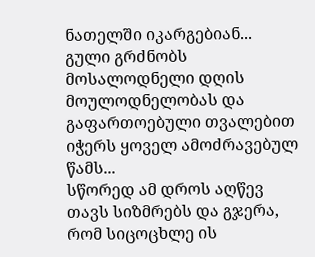ნათელში იკარგებიან...
გული გრძნობს მოსალოდნელი დღის მოულოდნელობას და გაფართოებული თვალებით იჭერს ყოველ ამოძრავებულ წამს...
სწორედ ამ დროს აღწევ თავს სიზმრებს და გჯერა, რომ სიცოცხლე ის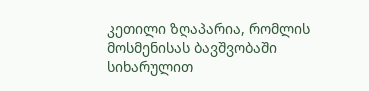კეთილი ზღაპარია, რომლის მოსმენისას ბავშვობაში სიხარულით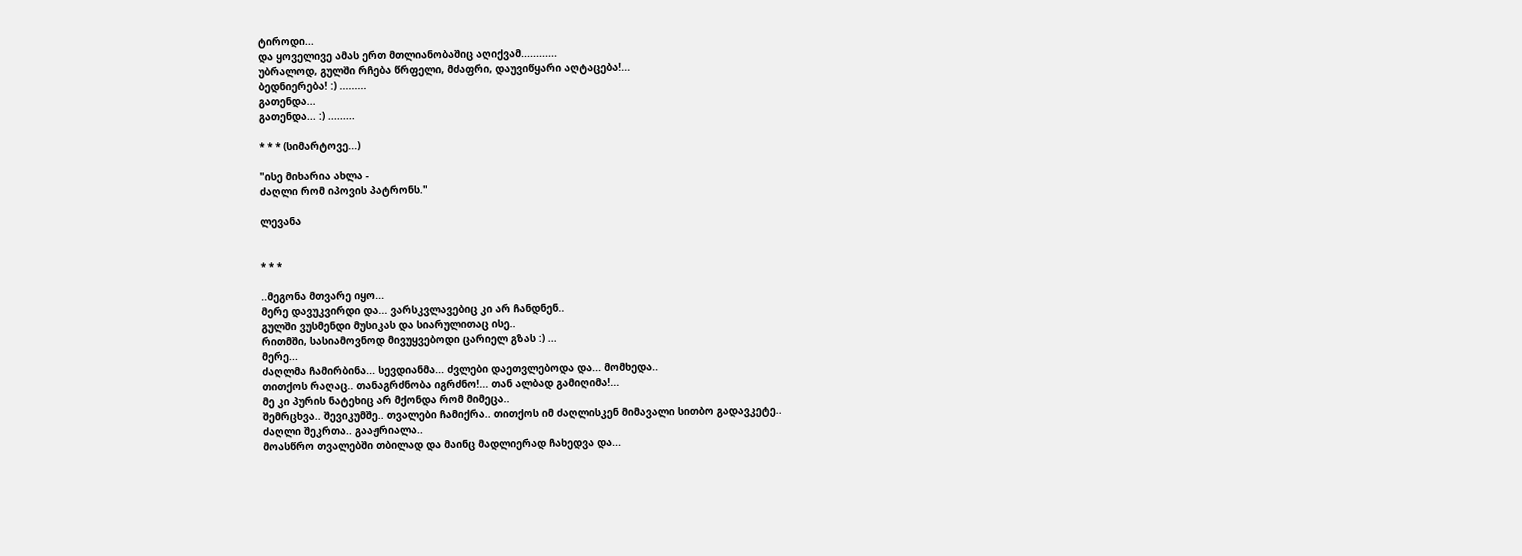ტიროდი...
და ყოველივე ამას ერთ მთლიანობაშიც აღიქვამ............
უბრალოდ, გულში რჩება წრფელი, მძაფრი, დაუვიწყარი აღტაცება!...
ბედნიერება! :) .........
გათენდა...
გათენდა... :) .........

* * * (სიმარტოვე...)

"ისე მიხარია ახლა -
ძაღლი რომ იპოვის პატრონს."

ლევანა


* * *

..მეგონა მთვარე იყო...
მერე დავუკვირდი და... ვარსკვლავებიც კი არ ჩანდნენ..
გულში ვუსმენდი მუსიკას და სიარულითაც ისე..
რითმში, სასიამოვნოდ მივუყვებოდი ცარიელ გზას :) ...
მერე...
ძაღლმა ჩამირბინა... სევდიანმა... ძვლები დაეთვლებოდა და... მომხედა..
თითქოს რაღაც.. თანაგრძნობა იგრძნო!... თან ალბად გამიღიმა!...
მე კი პურის ნატეხიც არ მქონდა რომ მიმეცა..
შემრცხვა.. შევიკუმშე.. თვალები ჩამიქრა.. თითქოს იმ ძაღლისკენ მიმავალი სითბო გადავკეტე..
ძაღლი შეკრთა.. გააჟრიალა..
მოასწრო თვალებში თბილად და მაინც მადლიერად ჩახედვა და...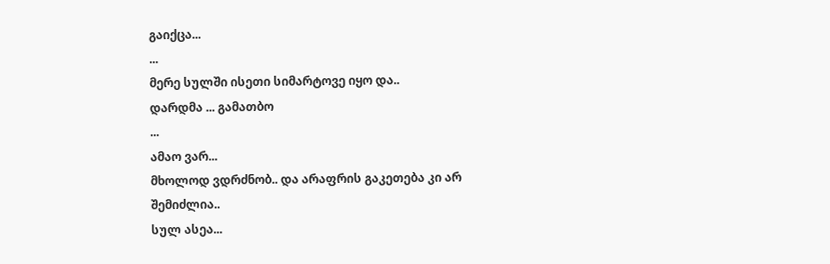გაიქცა...
...
მერე სულში ისეთი სიმარტოვე იყო და..
დარდმა ... გამათბო
...
ამაო ვარ...
მხოლოდ ვდრძნობ.. და არაფრის გაკეთება კი არ შემიძლია..
სულ ასეა...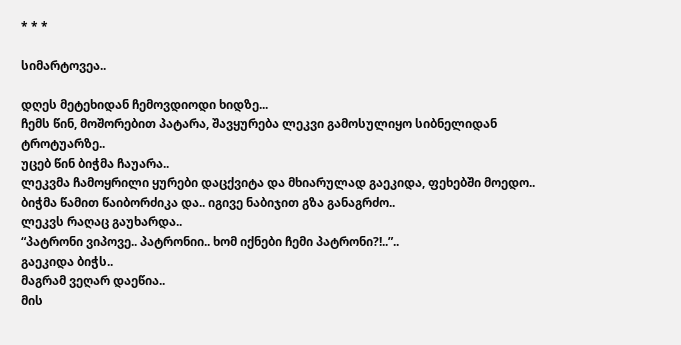* * *

სიმარტოვეა..

დღეს მეტეხიდან ჩემოვდიოდი ხიდზე...
ჩემს წინ, მოშორებით პატარა, შავყურება ლეკვი გამოსულიყო სიბნელიდან ტროტუარზე..
უცებ წინ ბიჭმა ჩაუარა..
ლეკვმა ჩამოყრილი ყურები დაცქვიტა და მხიარულად გაეკიდა, ფეხებში მოედო..
ბიჭმა წამით წაიბორძიკა და.. იგივე ნაბიჯით გზა განაგრძო..
ლეკვს რაღაც გაუხარდა..
“პატრონი ვიპოვე.. პატრონიი.. ხომ იქნები ჩემი პატრონი?!..”..
გაეკიდა ბიჭს..
მაგრამ ვეღარ დაეწია..
მის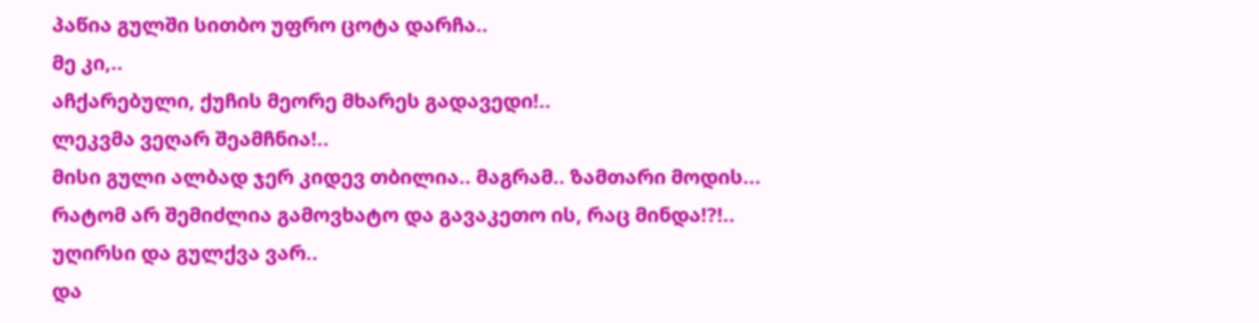პაწია გულში სითბო უფრო ცოტა დარჩა..
მე კი,..
აჩქარებული, ქუჩის მეორე მხარეს გადავედი!..
ლეკვმა ვეღარ შეამჩნია!..
მისი გული ალბად ჯერ კიდევ თბილია.. მაგრამ.. ზამთარი მოდის...
რატომ არ შემიძლია გამოვხატო და გავაკეთო ის, რაც მინდა!?!..
უღირსი და გულქვა ვარ..
და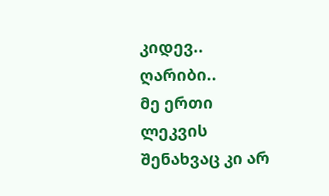კიდევ.. ღარიბი..
მე ერთი ლეკვის შენახვაც კი არ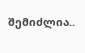შემიძლია..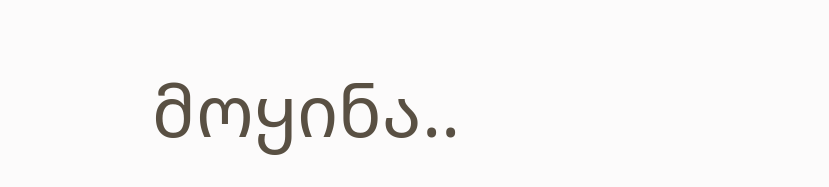მოყინა..